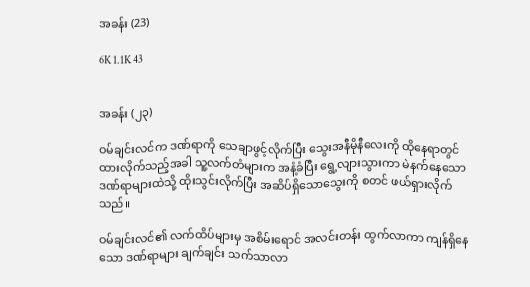အခန်း (23)

6K 1.1K 43


အခန်း (၂၃)

ဝမ်ချင်းလင်က ဒဏ်ရာကို သေချာဖွင့်လိုက်ပြီး သွေးအနီမိုနီလေးကို ထိုနေရာတွင်ထားလိုက်သည့်အခါ သူ့လက်တံများက အနံ့ခံပြီး ရွေ့လျားသွားကာ မဲနက်နေသော ဒဏ်ရာများထဲသို့ ထိုးသွင်းလိုက်ပြီး အဆိပ်ရှိသောသွေးကို စတင် ဖယ်ရှားလိုက်သည်။

ဝမ်ချင်းလင်၏ လက်ထိပ်များမှ အစိမ်းရောင် အလင်းတန်း ထွက်လာကာ ကျန်ရှိနေသော ဒဏ်ရာများ ချက်ချင်း သက်သာလာ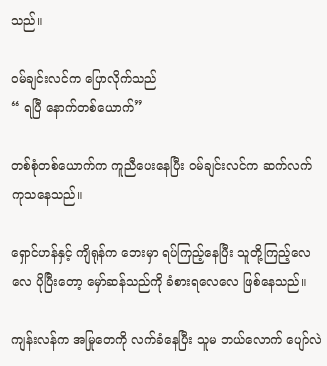သည်။

ဝမ်ချင်းလင်က ပြောလိုက်သည်
“ ရပြီ နောက်တစ်ယောက်”

တစ်စုံတစ်ယောက်က ကူညီပေးနေပြီး ဝမ်ချင်းလင်က ဆက်လက် ကုသနေသည်။

ရှောင်ဟန်နှင့် ကျိရုန်က ဘေးမှာ ရပ်ကြည့်နေပြီး သူတို့ကြည့်လေလေ ပိုပြီးတော့ မှော်ဆန်သည်ကို ခံစားရလေလေ ဖြစ်နေသည်။

ကျန်းလန်က အမြုတေကို လက်ခံနေပြီး သူမ ဘယ်လောက် ပျော်လဲ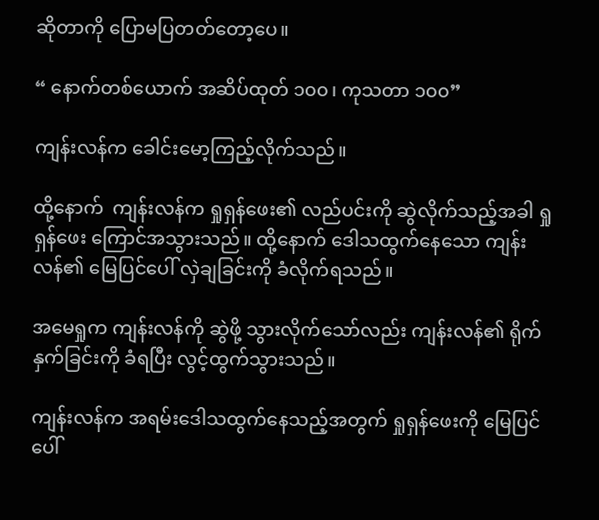ဆိုတာကို ပြောမပြတတ်တော့ပေ။

“ နောက်တစ်ယောက် အဆိပ်ထုတ် ၁၀၀၊ ကုသတာ ၁၀၀”

ကျန်းလန်က ခေါင်းမော့ကြည့်လိုက်သည်။

ထို့နောက်  ကျန်းလန်က ရှုရှန်ဖေး၏ လည်ပင်းကို ဆွဲလိုက်သည့်အခါ ရှုရှန်ဖေး ကြောင်အသွားသည်။ ထို့နောက် ဒေါသထွက်နေသော ကျန်းလန်၏ မြေပြင်ပေါ် လှဲချခြင်းကို ခံလိုက်ရသည်။

အမေရှုက ကျန်းလန်ကို ဆွဲဖို့ သွားလိုက်သော်လည်း ကျန်းလန်၏ ရိုက်နှက်ခြင်းကို ခံရပြီး လွင့်ထွက်သွားသည်။

ကျန်းလန်က အရမ်းဒေါသထွက်နေသည့်အတွက် ရှုရှန်ဖေးကို မြေပြင်ပေါ်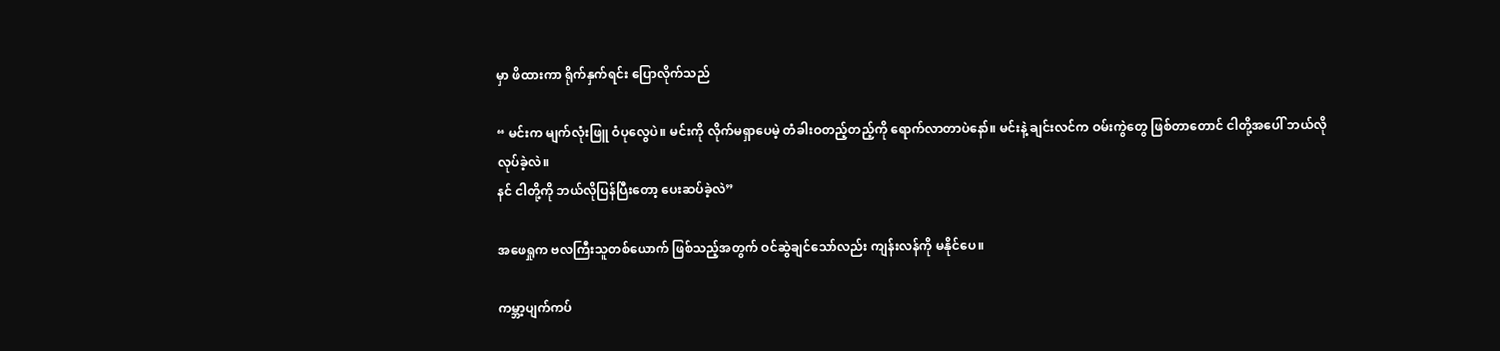မှာ ဖိထားကာ ရိုက်နှက်ရင်း ပြောလိုက်သည်

“ မင်းက မျက်လုံးဖြူ ဝံပုလွေပဲ။ မင်းကို လိုက်မရှာပေမဲ့ တံခါးဝတည့်တည့်ကို ရောက်လာတာပဲနော်။ မင်းနဲ့ ချင်းလင်က ဝမ်းကွဲတွေ ဖြစ်တာတောင် ငါတို့အပေါ် ဘယ်လိုလုပ်ခဲ့လဲ။
နင် ငါတို့ကို ဘယ်လိုပြန်ပြီးတော့ ပေးဆပ်ခဲ့လဲ”

အဖေရှုက ဗလကြီးသူတစ်ယောက် ဖြစ်သည့်အတွက် ဝင်ဆွဲချင်သော်လည်း ကျန်းလန်ကို မနိုင်ပေ။

ကမ္ဘာ့ပျက်ကပ်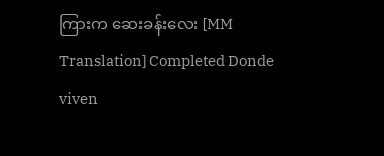ကြားက ဆေးခန်းလေး [MM Translation] Completed Donde viven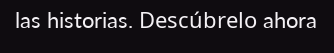las historias. Descúbrelo ahora